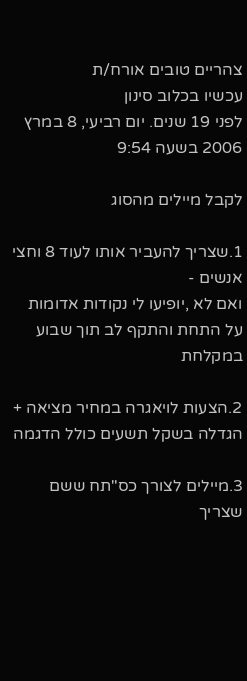צהריים טובים אורח/ת
עכשיו בכלוב סינון
לפני 19 שנים. יום רביעי, 8 במרץ 2006 בשעה 9:54

לקבל מיילים מהסוג

1.שצריך להעביר אותו לעוד 8 וחצי אנשים -
ואם לא ,יופיעו לי נקודות אדומות על התחת והתקף לב תוך שבוע במקלחת

2.הצעות לויאגרה במחיר מציאה + הגדלה בשקל תשעים כולל הדגמה

3.מיילים לצורך כס"תח ששם שצריך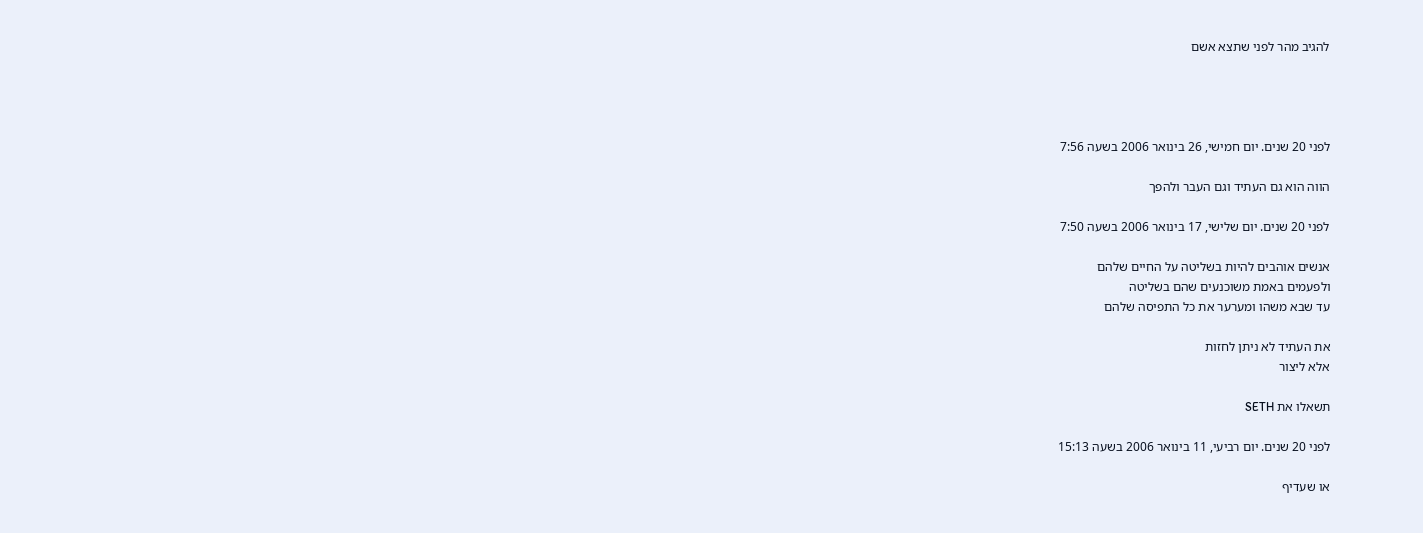להגיב מהר לפני שתצא אשם




לפני 20 שנים. יום חמישי, 26 בינואר 2006 בשעה 7:56

הווה הוא גם העתיד וגם העבר ולהפך

לפני 20 שנים. יום שלישי, 17 בינואר 2006 בשעה 7:50

אנשים אוהבים להיות בשליטה על החיים שלהם
ולפעמים באמת משוכנעים שהם בשליטה
עד שבא משהו ומערער את כל התפיסה שלהם

את העתיד לא ניתן לחזות
אלא ליצור

תשאלו את SETH

לפני 20 שנים. יום רביעי, 11 בינואר 2006 בשעה 15:13

או שעדיף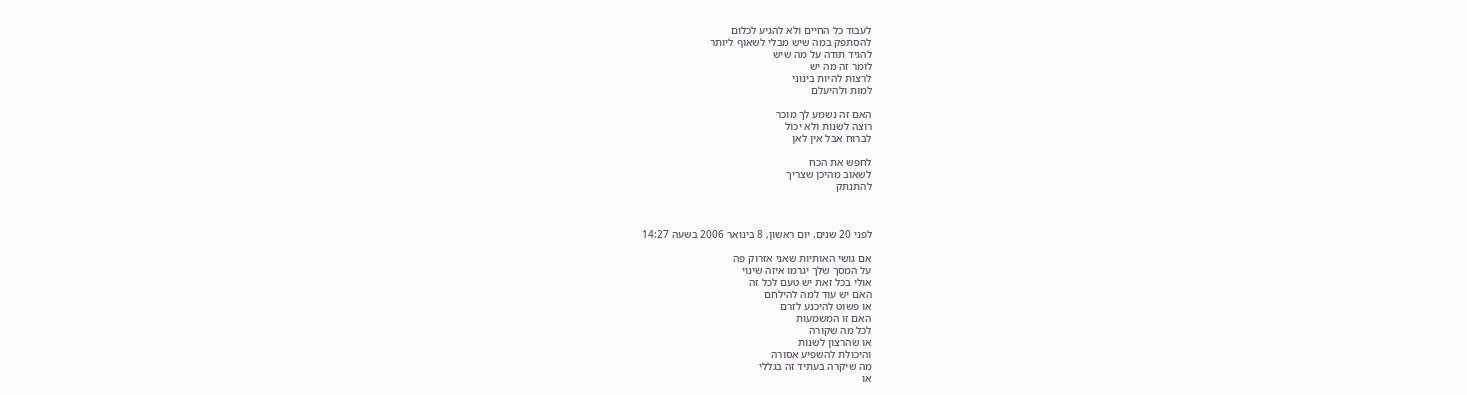לעבוד כל החיים ולא להגיע לכלום
להסתפק במה שיש מבלי לשאוף ליותר
להגיד תודה על מה שיש
לומר זה מה יש
לרצות להיות בינוני
למות ולהיעלם

האם זה נשמע לך מוכר
רוצה לשנות ולא יכול
לברוח אבל אין לאן

לחפש את הכח
לשאוב מהיכן שצריך
להתנתק



לפני 20 שנים. יום ראשון, 8 בינואר 2006 בשעה 14:27

אם גושי האותיות שאני אזרוק פה
על המסך שלך יגרמו איזה שינוי
אולי בכל זאת יש טעם לכל זה
האם יש עוד למה להילחם
או פשוט להיכנע לזרם
האם זו המשמעות
לכל מה שקורה
או שהרצון לשנות
והיכולת להשפיע אסורה
מה שיקרה בעתיד זה בגללי
או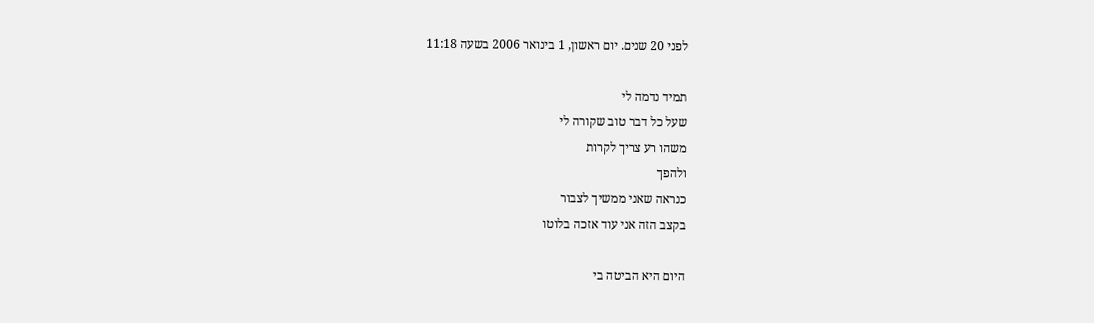לפני 20 שנים. יום ראשון, 1 בינואר 2006 בשעה 11:18

תמיד נדמה לי
שעל כל דבר טוב שקורה לי
משהו רע צריך לקרות
ולהפך
כנראה שאני ממשיך לצבור
בקצב הזה אני עוד אזכה בלוטו

היום היא הביטה בי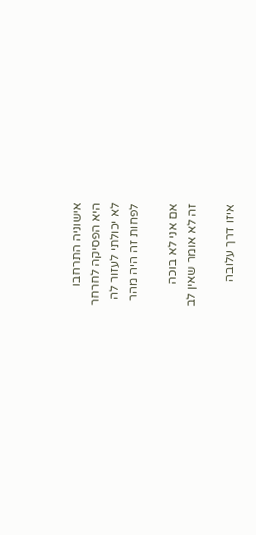אישוניה התרחבו
היא הפסיקה לחרחר
לא יכולתי לעזור לה
לפחות זה היה מהר

אם אני לא בוכה
זה לא אומר שאין לב

איזו דרך עלובה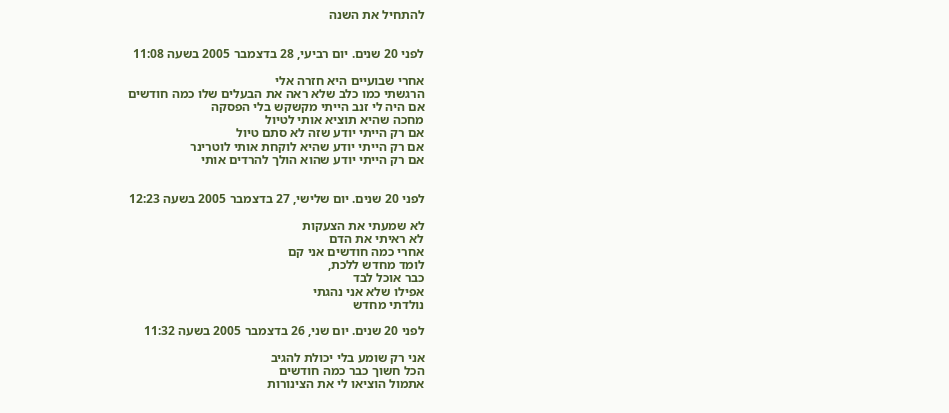להתחיל את השנה


לפני 20 שנים. יום רביעי, 28 בדצמבר 2005 בשעה 11:08

אחרי שבועיים היא חזרה אלי
הרגשתי כמו כלב שלא ראה את הבעלים שלו כמה חודשים
אם היה לי זנב הייתי מקשקש בלי הפסקה
מחכה שהיא תוציא אותי לטיול
אם רק הייתי יודע שזה לא סתם טיול
אם רק הייתי יודע שהיא לוקחת אותי לוטרינר
אם רק הייתי יודע שהוא הולך להרדים אותי


לפני 20 שנים. יום שלישי, 27 בדצמבר 2005 בשעה 12:23

לא שמעתי את הצעקות
לא ראיתי את הדם
אחרי כמה חודשים אני קם
לומד מחדש ללכת,
כבר אוכל לבד
אפילו שלא אני נהגתי
נולדתי מחדש

לפני 20 שנים. יום שני, 26 בדצמבר 2005 בשעה 11:32

אני רק שומע בלי יכולת להגיב
הכל חשוך כבר כמה חודשים
אתמול הוציאו לי את הצינורות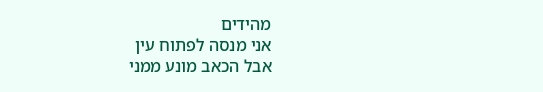מהידים
אני מנסה לפתוח עין
אבל הכאב מונע ממני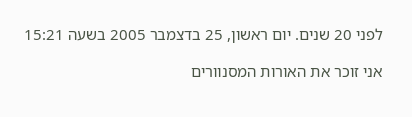לפני 20 שנים. יום ראשון, 25 בדצמבר 2005 בשעה 15:21

אני זוכר את האורות המסנוורים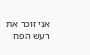אני זוכר את רעש הפח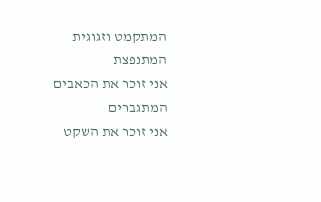המתקמט וזגוגית המתנפצת
אני זוכר את הכאבים המתגברים
אני זוכר את השקט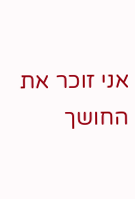אני זוכר את החושך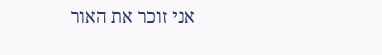אני זוכר את האור